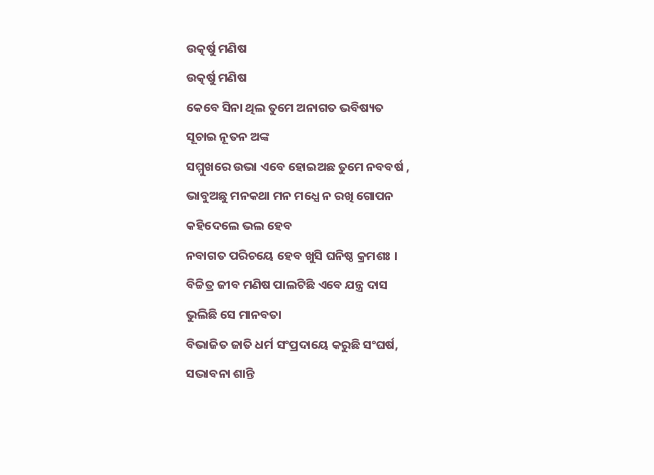ଉତ୍କର୍ଷୁ ମଣିଷ
ଉତ୍କର୍ଷୁ ମଣିଷ
କେବେ ସିନା ଥିଲ ତୁମେ ଅନାଗତ ଭବିଷ୍ୟତ
ସୂଚାଇ ନୂତନ ଅଙ୍କ
ସମ୍ମୁଖରେ ଉଭା ଏବେ ହୋଇଅଛ ତୁମେ ନବବର୍ଷ ,
ଭାବୁଅଛୁ ମନକଥା ମନ ମଧ୍ଯେ ନ ରଖି ଗୋପନ
କହିଦେଲେ ଭଲ ହେବ
ନବାଗତ ପରିଚୟେ ହେବ ଖୁସି ଘନିଷ୍ଠ କ୍ରମଶଃ ।
ବିଚ୍ଚିତ୍ର ଜୀବ ମଣିଷ ପାଲଟିଛି ଏବେ ଯନ୍ତ୍ର ଦାସ
ଭୁଲିଛି ସେ ମାନବତା
ବିଭାଜିତ ଜାତି ଧର୍ମ ସଂପ୍ରଦାୟେ କରୁଛି ସଂଘର୍ଷ,
ସଦ୍ଭାବନା ଶାନ୍ତି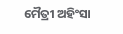ମୈତ୍ରୀ ଅହିଂସା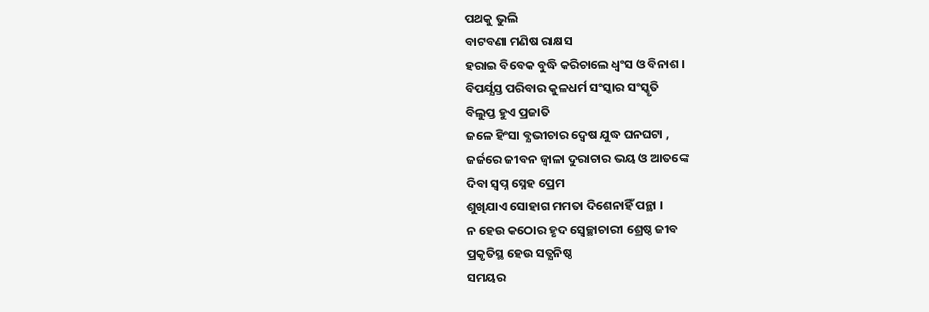ପଥକୁ ଭୁଲି
ବାଟବଣା ମଣିଷ ରାକ୍ଷସ
ହରାଇ ବିବେକ ବୁଦ୍ଧି କରିଚାଲେ ଧ୍ବଂସ ଓ ବିନାଶ ।
ବିପର୍ଯ୍ଯସ୍ତ ପରିବାର କୁଳଧର୍ମ ସଂସ୍କାର ସଂସ୍କୃତି
ବିଲୁପ୍ତ ହୁଏ ପ୍ରଜାତି
ଜଳେ ହିଂସା ବ୍ଯଭୀଚାର ଦ୍ବେଷ ଯୁଦ୍ଧ ଘନଘଟା ,
ଜର୍ଜରେ ଜୀବନ ଜ୍ବାଳା ଦୁରାଚାର ଭୟ ଓ ଆତଙ୍କେ
ଦିବା ସ୍ବପ୍ନ ସ୍ନେହ ପ୍ରେମ
ଶୁଖିଯାଏ ସୋହାଗ ମମତା ଦିଶେନାହିଁ ପନ୍ଥା ।
ନ ହେଉ କଠୋର ହୃଦ ସ୍ବେଚ୍ଛାଚାରୀ ଶ୍ରେଷ୍ଠ ଜୀବ
ପ୍ରକୃତିସ୍ଥ ହେଉ ସତ୍ଯନିଷ୍ଠ
ସମୟର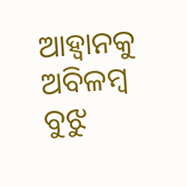ଆହ୍ୱାନକୁ ଅବିଳମ୍ବ ବୁଝୁ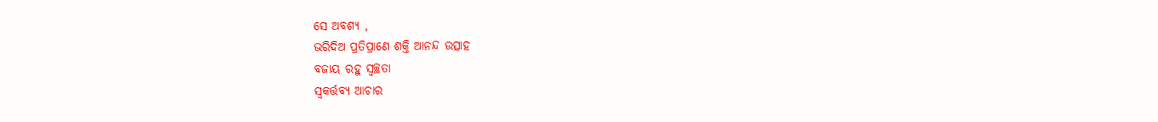ସେ ଅବଶ୍ଯ ,
ଭରିଦିଅ ପ୍ରତିପ୍ରାଣେ ଶକ୍ତି ଆନନ୍ଦ ଉତ୍ସାହ
ବଜାୟ ରହୁ ସ୍ବଚ୍ଛତା
ସ୍ବକର୍ତ୍ତବ୍ଯ ଆଚାର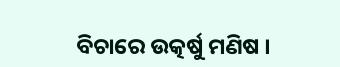ବିଚାରେ ଉତ୍କର୍ଷୁ ମଣିଷ ।